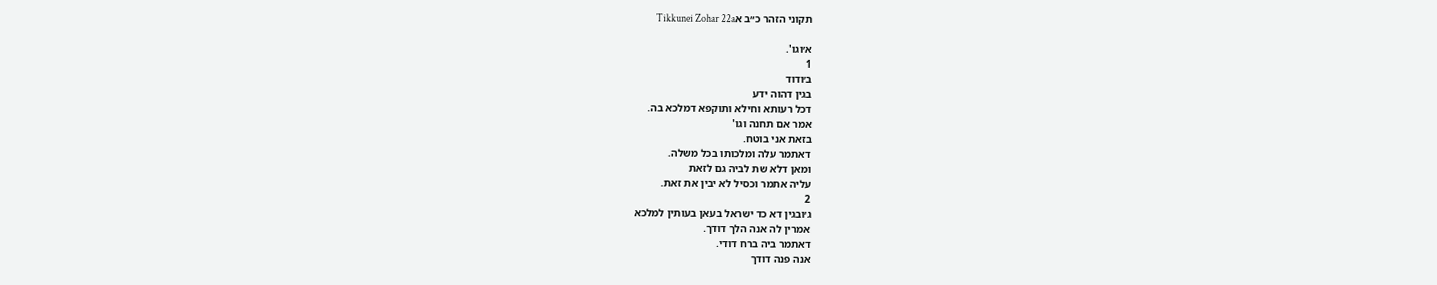תקוני הזהר כ״ב אTikkunei Zohar 22a

א׳וגו'.
1
ב׳ודוד
בגין דהוה ידע
דכל רעותא וחילא ותוקפא דמלכא בה.
אמר אם תחנה וגו'
בזאת אני בוטח.
דאתמר עלה ומלכותו בכל משלה.
ומאן דלא שת לביה גם לזאת
עליה אתמר וכסיל לא יבין את זאת.
2
ג׳ובגין דא כד ישראל בעאן בעותין למלכא
אמרין לה אנה הלך דודך.
דאתמר ביה ברח דודי.
אנה פנה דודך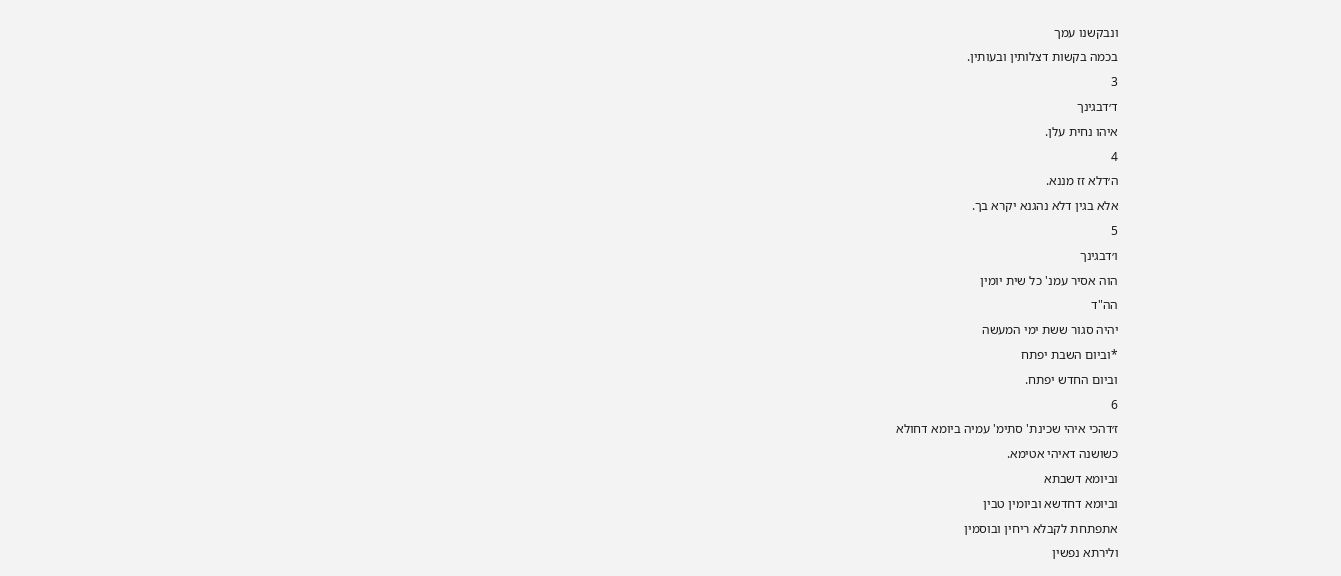ונבקשנו עמך
בכמה בקשות דצלותין ובעותין.
3
ד׳דבגינך
איהו נחית עלן.
4
ה׳דלא זז מננא.
אלא בגין דלא נהגנא יקרא בך.
5
ו׳דבגינך
הוה אסיר עמנ' כל שית יומין
הה"ד
יהיה סגור ששת ימי המעשה
*וביום השבת יפתח
וביום החדש יפתח.
6
ז׳דהכי איהי שכינת' סתימ' עמיה ביומא דחולא
כשושנה דאיהי אטימא.
וביומא דשבתא
וביומא דחדשא וביומין טבין
אתפתחת לקבלא ריחין ובוסמין
ולירתא נפשין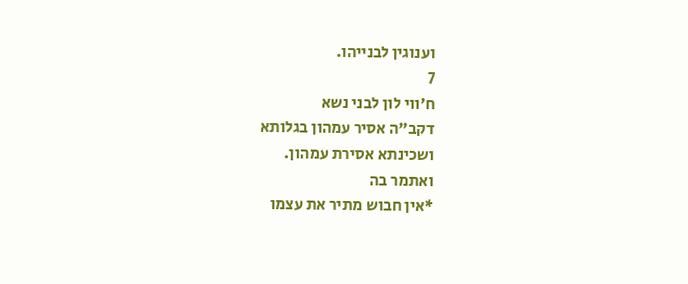וענוגין לבנייהו.
7
ח׳ווי לון לבני נשא
דקב"ה אסיר עמהון בגלותא
ושכינתא אסירת עמהון.
ואתמר בה
*אין חבוש מתיר את עצמו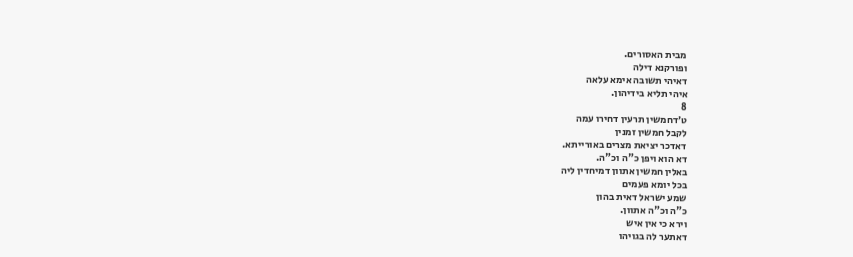מבית האסורים.
ופורקנא דילה
דאיהי תשובה אימא עלאה
איהי תליא בידיהון.
8
ט׳דחמשין תרעין דחירו עמה
לקבל חמשין זמנין
דאדכר יציאת מצרים באורייתא.
דא הוא ויפן כ"ה וכ"ה.
באלין חמשין אתוון דמיחדין ליה
בכל יומא פעמים
שמע ישראל דאית בהון
כ"ה וכ"ה אתוון.
וירא כי אין איש
דאתער לה בגויהו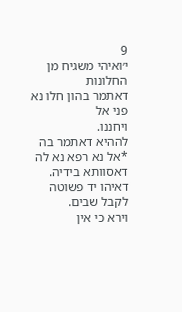9
י׳ואיהי משגיח מן החלונות
דאתמר בהון חלו נא פני אל
ויחננו.
לההיא דאתמר בה *אל נא רפא נא לה
דאסוותא בידיה.
דאיהו יד פשוטה לקבל שבים.
וירא כי אין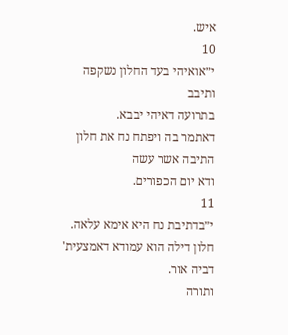איש.
10
י״אואיהי בעד החלון נשקפה
ותיבב
בתרועה דאיהי יבבא.
דאתמר בה ויפתח נח את חלון
התיבה אשר עשה
ודא יום הכפורים.
11
י״בדתיבת נח היא אימא עלאה.
חלון דילה הוא עמודא דאמצעית'
דביה אור.
ותורה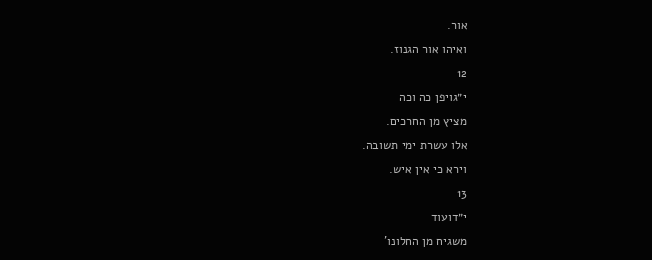אור.
ואיהו אור הגנוז.
12
י״גויפן כה וכה
מציץ מן החרכים.
אלו עשרת ימי תשובה.
וירא כי אין איש.
13
י״דועוד
משגיח מן החלונו'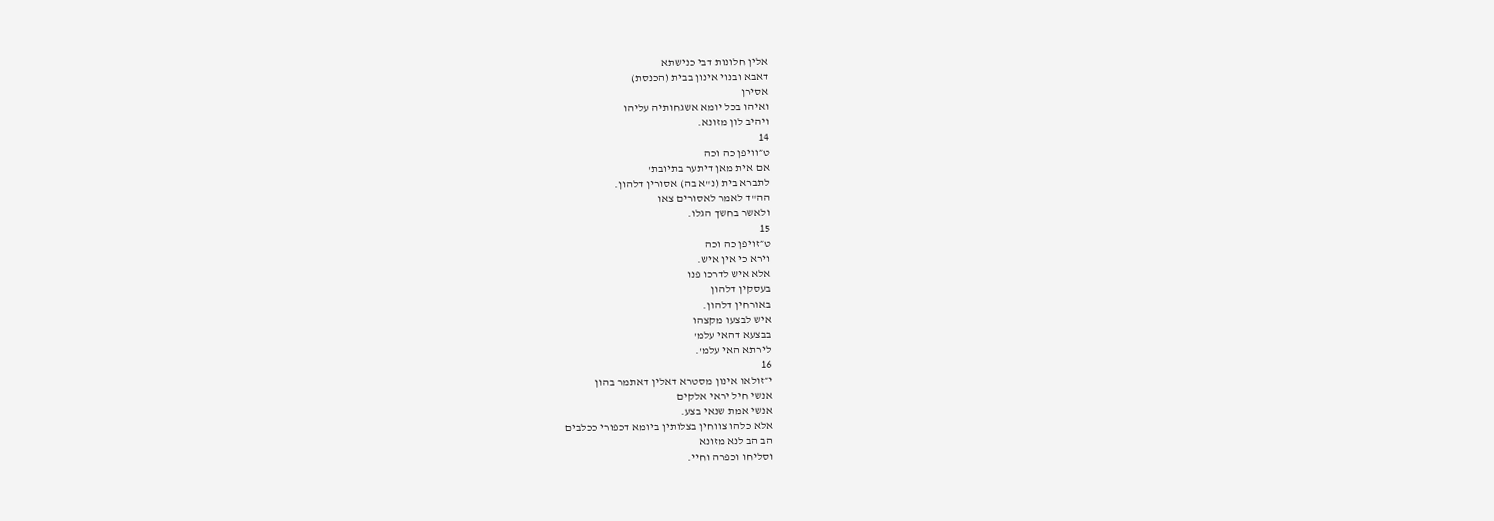אלין חלונות דבי כנישתא
דאבא ובנוי אינון בבית (הכנסת)
אסירן
ואיהו בכל יומא אשגחותיה עליהו
ויהיב לון מזונא.
14
ט״וויפן כה וכה
אם אית מאן דיתער בתיובת'
לתברא בית (נ"א בה) אסורין דלהון.
הה"ד לאמר לאסורים צאו
ולאשר בחשך הגלו.
15
ט״זויפן כה וכה
וירא כי אין איש.
אלא איש לדרכו פנו
בעסקין דלהון
באורחין דלהון.
איש לבצעו מקצהו
בבצעא דהאי עלמ'
לירתא האי עלמ'.
16
י״זולאו אינון מסטרא דאלין דאתמר בהון
אנשי חיל יראי אלקים
אנשי אמת שנאי בצע.
אלא כלהו צווחין בצלותין ביומא דכפורי ככלבים
הב הב לנא מזונא
וסליחו וכפרה וחיי.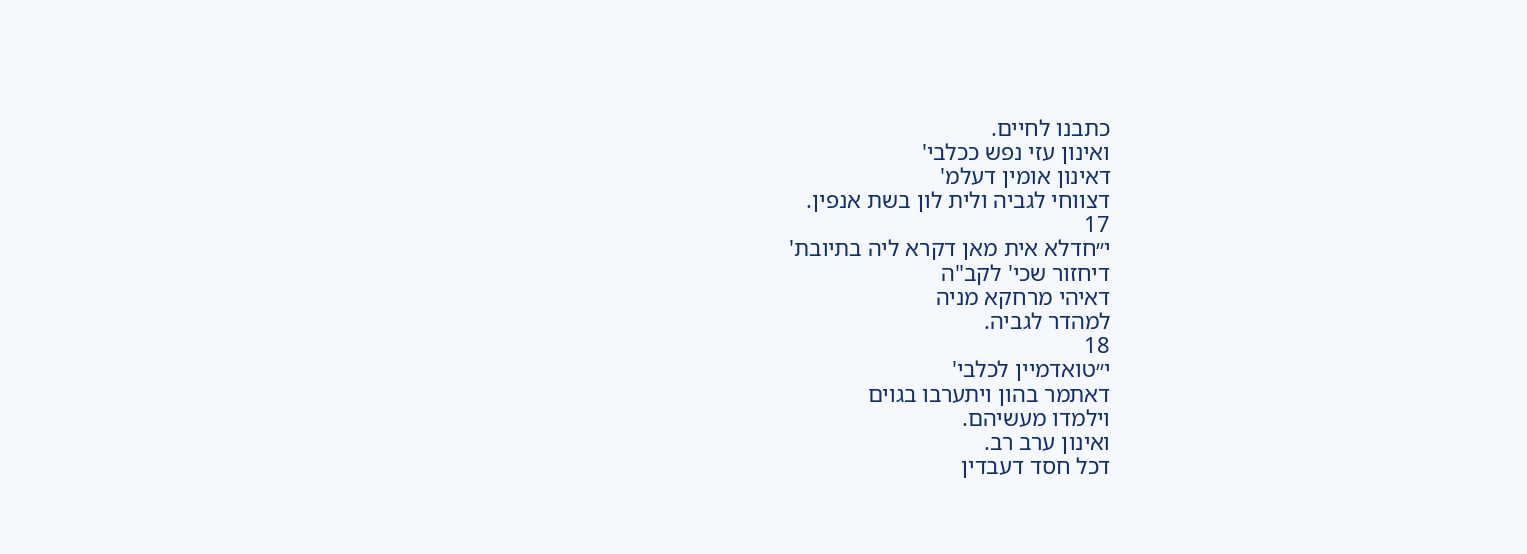כתבנו לחיים.
ואינון עזי נפש ככלבי'
דאינון אומין דעלמ'
דצווחי לגביה ולית לון בשת אנפין.
17
י״חדלא אית מאן דקרא ליה בתיובת'
דיחזור שכי' לקב"ה
דאיהי מרחקא מניה
למהדר לגביה.
18
י״טואדמיין לכלבי'
דאתמר בהון ויתערבו בגוים
וילמדו מעשיהם.
ואינון ערב רב.
דכל חסד דעבדין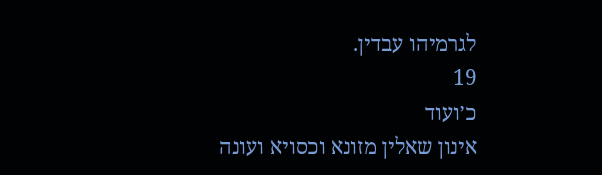לגרמיהו עבדין.
19
כ׳ועוד
אינון שאלין מזונא וכסויא ועונה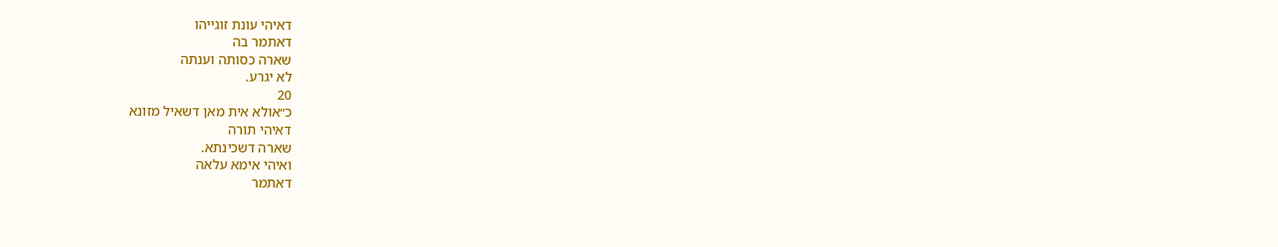דאיהי עונת זוגייהו
דאתמר בה
שארה כסותה וענתה
לא יגרע.
20
כ״אולא אית מאן דשאיל מזונא
דאיהי תורה
שארה דשכינתא.
ואיהי אימא עלאה
דאתמר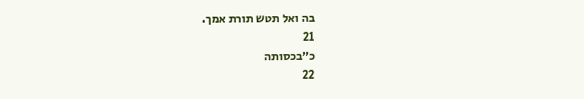בה ואל תטש תורת אמך.
21
כ״בכסותה
22